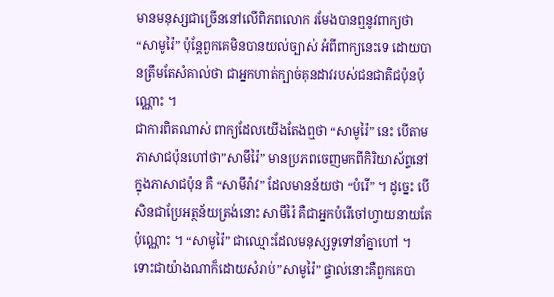មានមនុស្សជាច្រើននៅលើពិភពលោក រមែងបានឮនូវពាក្យថា “សាមូរ៉ៃ” ប៉ុន្តែពួកគេមិនបានយល់ច្បាស់ អំពីពាក្យនេះទេ ដោយបានត្រឹមតែសំគាល់ថា ជាអ្នកហាត់ក្បាច់គុនដាវរបស់ជនជាតិជប៉ុនប៉ុណ្ណោះ ។
ជាការពិតណាស់ ពាក្យដែលយើងតែងឮថា “សាមូរ៉ៃ” នេះ បើតាមភាសាជប៉ុនហៅថា”សាមឹរ៉ៃ” មានប្រភពចេញមកពីកិរិយាស័ព្ទនៅក្នុងភាសាជប៉ុន គឺ “សាមឹរ៉ាវ” ដែលមានន័យថា “បំរើ” ។ ដូច្នេះ បើសិនជាប្រែអត្ថន័យត្រង់នោះ សាមឹរ៉ៃ គឺជាអ្នកបំរើចៅហ្វាយនាយតែប៉ុណ្ណោះ ។ “សាមូរ៉ៃ” ជាឈ្មោះដែលមនុស្សទូទៅនាំគ្នាហៅ ។ ទោះជាយ៉ាងណាក៏ដោយសំរាប់”សាមូរ៉ៃ” ផ្ទាល់នោះគឺពួកគេបា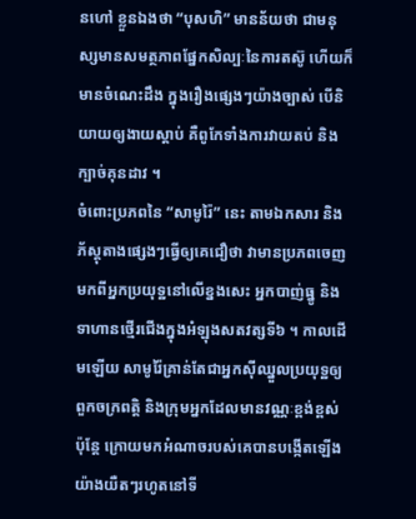នហៅ ខ្លួនឯងថា “បុសហិ” មានន័យថា ជាមនុស្សមានសមត្ថភាពផ្នែកសិល្បៈនៃការតស៊ូ ហើយក៏មានចំណេះដឹង ក្នុងរឿងផ្សេងៗយ៉ាងច្បាស់ បើនិយាយឲ្យងាយស្តាប់ គឺពូកែទាំងការវាយតប់ និងក្បាច់គុនដាវ ។
ចំពោះប្រភពនៃ “សាមូរ៉ៃ” នេះ តាមឯកសារ និងភ័ស្តុតាងផ្សេងៗធ្វើឲ្យគេជឿថា វាមានប្រភពចេញ មកពីអ្នកប្រយុទ្ឋនៅលើខ្នងសេះ អ្នកបាញ់ធ្នូ និងទាហានថ្មើរជើងក្នុងអំឡុងសតវត្សទី៦ ។ កាលដើមឡើយ សាមូរ៉ៃគ្រាន់តែជាអ្នកស៊ីឈ្នួលប្រយុទ្ឋឲ្យពួកចក្រពត្តិ និងក្រុមអ្នកដែលមានវណ្ណៈខ្ពង់ខ្ពស់ ប៉ុន្តែ ក្រោយមកអំណាចរបស់គេបានបង្កើតឡើងយ៉ាងយឺតៗរហូតនៅទី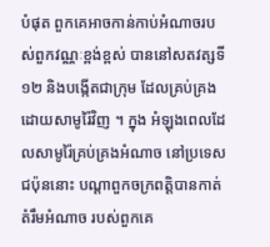បំផុត ពួកគេអាចកាន់កាប់អំណាចរបស់ពួកវណ្ណៈខ្ពង់ខ្ពស់ បាននៅសតវត្សទី១២ និងបង្កើតជាក្រុម ដែលគ្រប់គ្រងដោយសាមូរ៉ៃវិញ ។ ក្នុង អំឡុងពេលដែលសាមូរ៉ៃគ្រប់គ្រងអំណាច នៅប្រទេសជប៉ុននោះ បណ្ដាពួកចក្រពត្តិបានកាត់តំរឹមអំណាច របស់ពួកគេ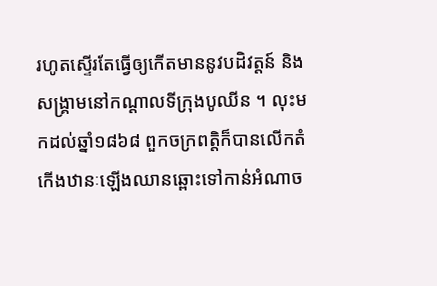រហូតស្ទើរតែធ្វើឲ្យកើតមាននូវបដិវត្តន៍ និងសង្គ្រាមនៅកណ្ដាលទីក្រុងបូឈីន ។ លុះមកដល់ឆ្នាំ១៨៦៨ ពួកចក្រពត្តិក៏បានលើកតំកើងឋានៈឡើងឈានឆ្ពោះទៅកាន់អំណាច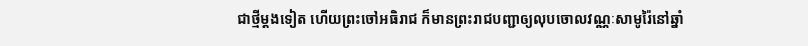ជាថ្មីម្តងទៀត ហើយព្រះចៅអធិរាជ ក៏មានព្រះរាជបញ្ជាឲ្យលុបចោលវណ្ណៈសាមូរ៉ៃនៅឆ្នាំ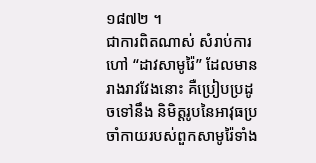១៨៧២ ។
ជាការពិតណាស់ សំរាប់ការហៅ “ដាវសាមូរ៉ៃ” ដែលមានរាងរាវវែងនោះ គឺប្រៀបប្រដូចទៅនឹង និមិត្តរូបនៃអាវុធប្រចាំកាយរបស់ពួកសាមូរ៉ៃទាំង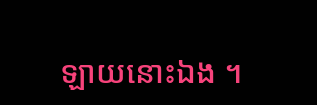ឡាយនោះឯង ។